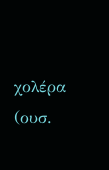χολέρα
(ουσ.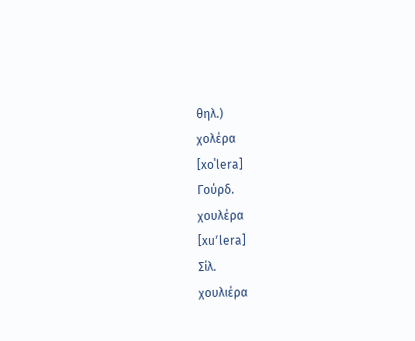θηλ.)
χολέρα
[xoˈlera]
Γούρδ.
χουλέρα
[xuʹlera]
Σίλ.
χουλιέρα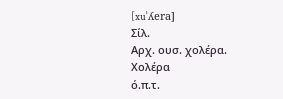[xuˈʎera]
Σίλ.
Αρχ. ουσ. χολέρα.
Χολέρα
ό.π.τ.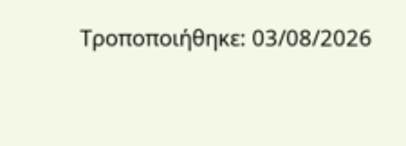Τροποποιήθηκε: 03/08/2026